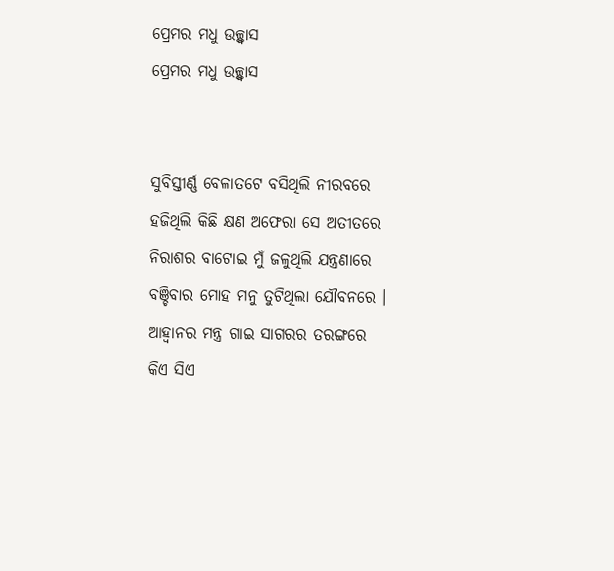ପ୍ରେମର ମଧୁ ଉଚ୍ଛ୍ୱାସ
ପ୍ରେମର ମଧୁ ଉଚ୍ଛ୍ୱାସ


ସୁବିସ୍ତୀର୍ଣ୍ଣ ବେଳାତଟେ ବସିଥିଲି ନୀରବରେ
ହଜିଥିଲି କିଛି କ୍ଷଣ ଅଫେରା ସେ ଅତୀତରେ
ନିରାଶର ବାଟୋଇ ମୁଁ ଜଳୁଥିଲି ଯନ୍ତ୍ରଣାରେ
ବଞ୍ଚିବାର ମୋହ ମନୁ ତୁଟିଥିଲା ଯୌବନରେ ।
ଆହ୍ବାନର ମନ୍ତ୍ର ଗାଇ ସାଗରର ତରଙ୍ଗରେ
କିଏ ସିଏ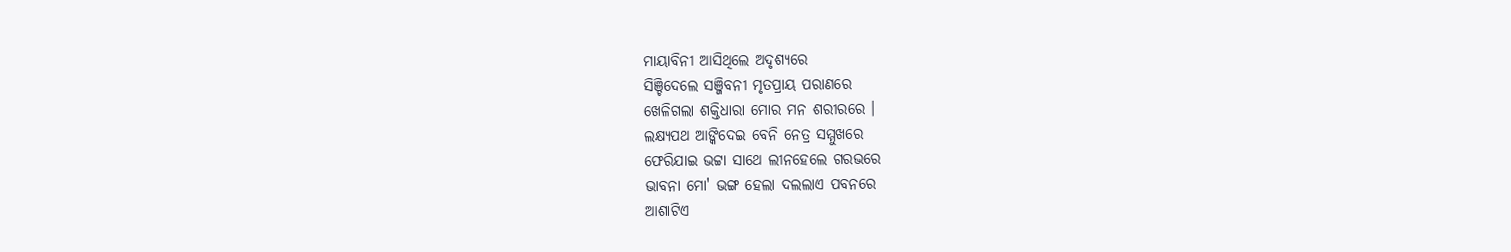ମାୟାବିନୀ ଆସିଥିଲେ ଅଦୃଶ୍ୟରେ
ସିଞ୍ଚିଦେଲେ ସଞ୍ଜିବନୀ ମୃତପ୍ରାୟ ପରାଣରେ
ଖେଳିଗଲା ଶକ୍ତିଧାରା ମୋର ମନ ଶରୀରରେ ।
ଲକ୍ଷ୍ୟପଥ ଆଙ୍କିଦେଇ ବେନି ନେତ୍ର ସମ୍ମୁଖରେ
ଫେରିଯାଇ ଭଟ୍ଟା ସାଥେ ଲୀନହେଲେ ଗରଭରେ
ଭାବନା ମୋ' ଭଙ୍ଗ ହେଲା ଦଲଲାଏ ପବନରେ
ଆଶାଟିଏ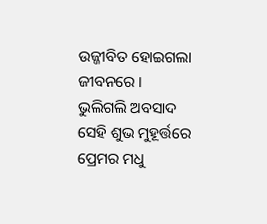ଉଜ୍ଜୀବିତ ହୋଇଗଲା ଜୀବନରେ ।
ଭୁଲିଗଲି ଅବସାଦ ସେହି ଶୁଭ ମୁହୂର୍ତ୍ତରେ
ପ୍ରେମର ମଧୁ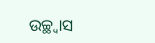ଉଚ୍ଛ୍ୱାସ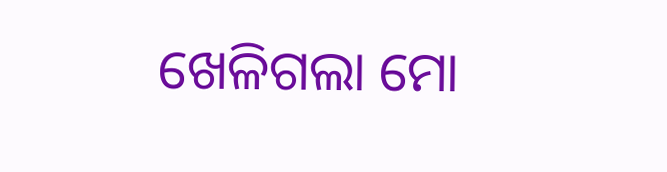ଖେଳିଗଲା ମୋ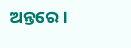ଅନ୍ତରେ ।